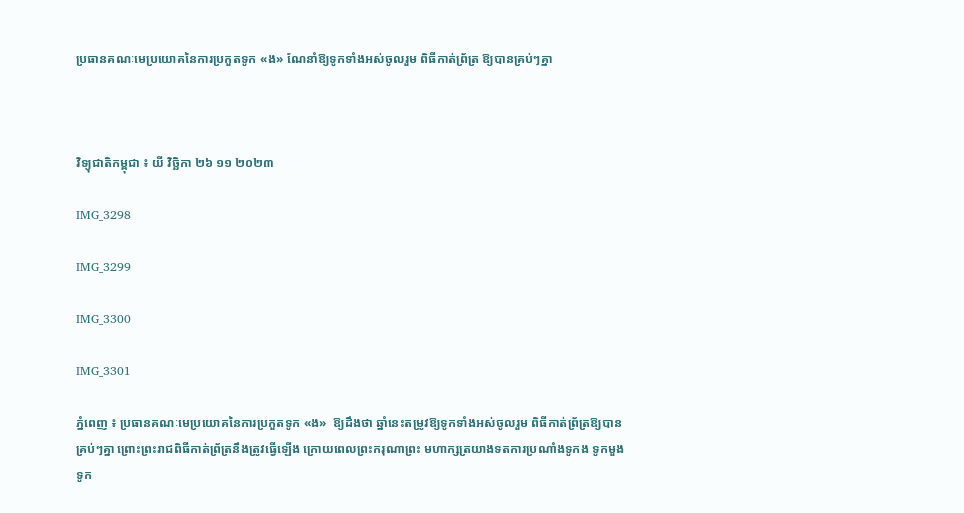ប្រធានគណៈមេប្រយោគនៃការប្រកួតទូក «ង» ណែនាំឱ្យទូកទាំងអស់ចូលរួម ពិធីកាត់ព្រ័ត្រ ឱ្យបានគ្រប់ៗគ្នា



វិទ្យុជាតិកម្ពុជា ៖ យី វិច្ឆិកា ២៦ ១១ ២០២៣

IMG_3298

IMG_3299

IMG_3300

IMG_3301

ភ្នំពេញ ៖ ប្រធានគណៈមេប្រយោគនៃការប្រកួតទូក «ង»  ឱ្យដឹងថា ឆ្នាំនេះតម្រូវឱ្យទូកទាំងអស់ចូលរួម ពិធីកាត់ព្រ័ត្រឱ្យបានគ្រប់ៗគ្នា ព្រោះព្រះរាជពិធីកាត់ព្រ័ត្រនឹងត្រូវធ្វើឡើង ក្រោយពេលព្រះករុណាព្រះ មហាក្សត្រយាងទតការប្រណាំងទូកង ទូកមួង ទូក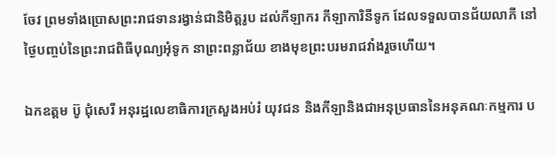ចែវ ព្រមទាំងប្រោសព្រះរាជទានរង្វាន់ជានិមិត្តរូប ដល់កីឡាករ កីឡាការិនីទូក ដែលទទួលបានជ័យលាភី នៅថ្ងៃបញ្ចប់នៃព្រះរាជពិធីបុណ្យអុំទូក នាព្រះពន្លាជ័យ ខាងមុខព្រះបរមរាជវាំងរួចហើយ។

ឯកឧត្តម ប៊ូ ជុំសេរី អនុរដ្ឋលេខាធិការក្រសួងអប់រំ យុវជន និងកីឡានិងជាអនុប្រធាននៃអនុគណៈកម្មការ ប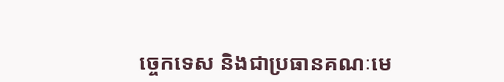ច្ចេកទេស និងជាប្រធានគណៈមេ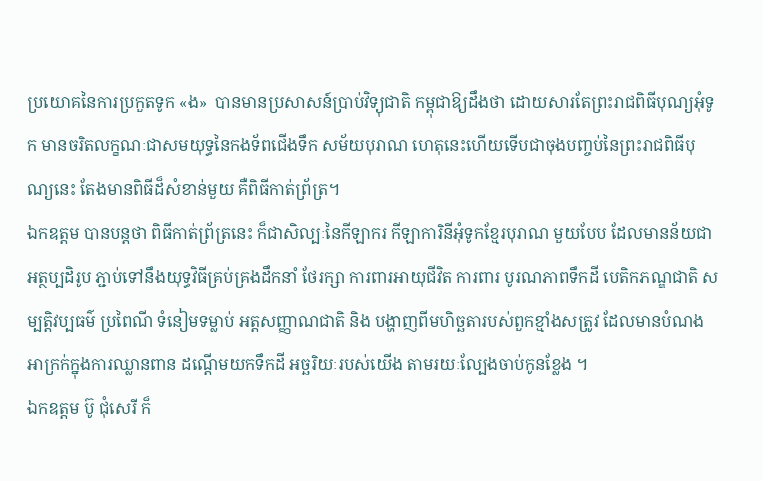ប្រយោគនៃការប្រកួតទូក «ង»  បានមានប្រសាសន៍ប្រាប់វិទ្យុជាតិ កម្ពុជាឱ្យដឹងថា ដោយសារតែព្រះរាជពិធីបុណ្យអុំទូក មានចរិតលក្ខណៈជាសមយុទ្ធនៃកងទ័ពជើងទឹក សម័យបុរាណ ហេតុនេះហើយទើបជាចុងបញ្ចប់នៃព្រះរាជពិធីបុណ្យនេះ តែងមានពិធីដ៏សំខាន់មួយ គឺពិធីកាត់ព្រ័ត្រ។
ឯកឧត្តម បានបន្តថា ពិធីកាត់ព្រ័ត្រនេះ ក៏ជាសិល្បៈនៃកីឡាករ កីឡាការិនីអុំទូកខ្មែរបុរាណ មួយបែប ដែលមានន័យជា អត្ថប្បដិរូប ភ្ជាប់ទៅនឹងយុទ្ធវិធីគ្រប់គ្រងដឹកនាំ ថែរក្សា ការពារអាយុជីវិត ការពារ បូរណភាពទឹកដី បេតិកភណ្ឌជាតិ សម្បត្តិវប្បធម៌ ប្រពៃណី ទំនៀមទម្លាប់ អត្តសញ្ញាណជាតិ និង បង្ហាញពីមហិច្ឆតារបស់ពួកខ្មាំងសត្រូវ ដែលមានបំណងអាក្រក់ក្នុងការឈ្លានពាន ដណ្ដើមយកទឹកដី អច្ឆរិយៈរបស់យើង តាមរយៈល្បែងចាប់កូនខ្លែង ។
ឯកឧត្តម ប៊ូ ជុំសេរី ក៏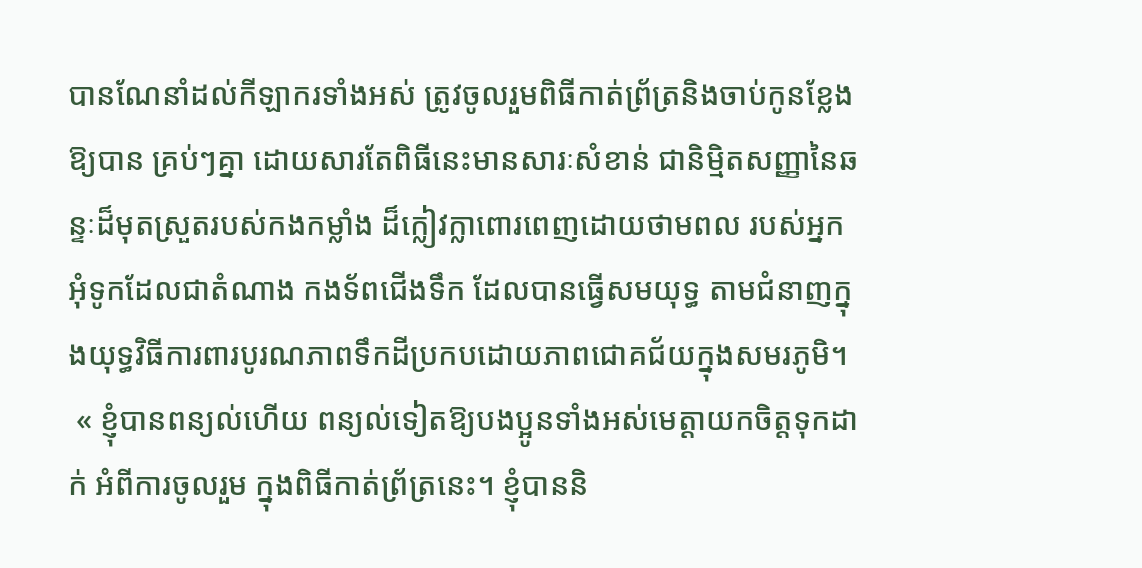បានណែនាំដល់កីឡាករទាំងអស់ ត្រូវចូលរួមពិធីកាត់ព្រ័ត្រនិងចាប់កូនខ្លែងឱ្យបាន គ្រប់ៗគ្នា ដោយសារតែពិធីនេះមានសារៈសំខាន់ ជានិម្មិតសញ្ញានៃឆន្ទៈដ៏មុតស្រួតរបស់កងកម្លាំង ដ៏ក្លៀវក្លាពោរពេញដោយថាមពល របស់អ្នកអុំទូកដែលជាតំណាង កងទ័ពជើងទឹក ដែលបានធ្វើសមយុទ្ធ តាមជំនាញក្នុងយុទ្ធវិធីការពារបូរណភាពទឹកដីប្រកបដោយភាពជោគជ័យក្នុងសមរភូមិ។
 « ខ្ញុំបានពន្យល់ហើយ ពន្យល់ទៀតឱ្យបងប្អូនទាំងអស់មេត្តាយកចិត្តទុកដាក់ អំពីការចូលរួម ក្នុងពិធីកាត់ព្រ័ត្រនេះ។ ខ្ញុំបាននិ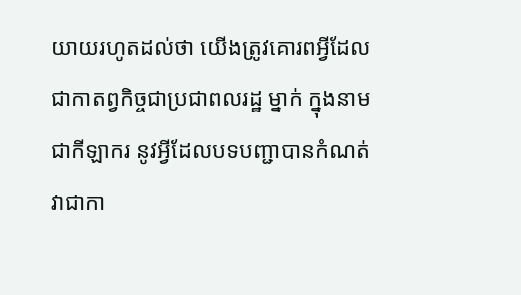យាយរហូតដល់ថា យើងត្រូវគោរពអ្វីដែលជាកាតព្វកិច្ចជាប្រជាពលរដ្ឋ ម្នាក់ ក្នុងនាមជាកីឡាករ នូវអ្វីដែលបទបញ្ជាបានកំណត់វាជាកា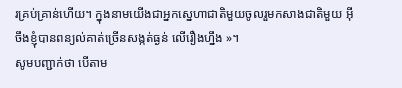រគ្រប់គ្រាន់ហើយ។ ក្នុងនាមយើងជាអ្នកស្នេហាជាតិមួយចូលរួមកសាងជាតិមួយ អ៊ីចឹងខ្ញុំបានពន្យល់គាត់ច្រើនសង្កត់ធ្ងន់ លើរឿងហ្នឹង »។
សូមបញ្ជាក់ថា បើតាម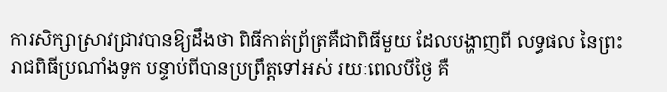ការសិក្សាស្រាវជ្រាវបានឱ្យដឹងថា ពិធីកាត់ព្រ័ត្រគឺជាពិធីមួយ ដែលបង្ហាញពី លទ្ធផល នៃព្រះរាជពិធីប្រណាំងទូក បន្ទាប់ពីបានប្រព្រឹត្តទៅអស់ រយៈពេលបីថ្ងៃ គឺ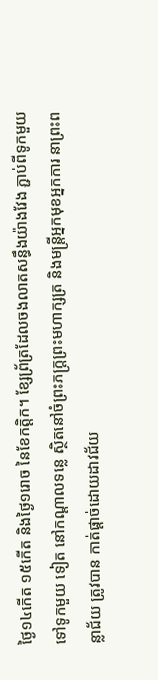ថ្ងៃ១៤កើត ១៥កើត និងថ្ងៃ១រោច នៃខែកត្តិក។ ខ្សែព្រ័ត្រដែលចងលាតសន្ធឹងយ៉ាងវែង ភ្ជាប់ពីទូកមួយទៅទូកមួយ ទៀត នៅកណ្តាលទន្លេ ស្ថិតនៅចំព្រះភក្ត្រព្រះមហាក្សត្រ និងមន្ត្រីអ្នកមុខអ្នកការ នាព្រះពន្លាជ័យ ត្រូវបាន កាត់ផ្តាច់ដោយដាវជ័យ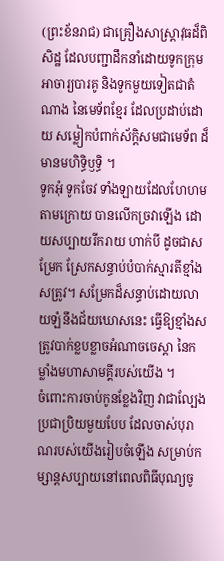(ព្រះខ័នរាជ) ជាគ្រឿងសាស្ត្រាវុធដ៏ពិសិដ្ឋ ដែលបញ្ជាដឹកនាំដោយទូកក្រុមអាចារ្យបារគូ និងទូកមួយទៀតជាតំណាង នៃមេទ័ពខ្មែរ ដែលប្រដាប់ដោយ សម្លៀកបំពាក់ស័ក្តិសមជាមេទ័ព ដ៏មានមហិទ្ធិឫទ្ធិ ។
ទូកអុំ ទូកចែវ ទាំងឡាយដែលហែហមតាមក្រោយ បានលើកច្រវាឡើង ដោយសប្បាយរីករាយ ហាក់បី ដូចជាសម្រែក ស្រែកសន្ធាប់បំបាក់ស្មារតីខ្មាំងសត្រូវ។ សម្រែកដ៏សន្ធាប់ដោយលាយឡំនឹងជ័យឃោសនេះ ធ្វើឱ្យខ្មាំងសត្រូវបាក់ខ្លបខ្លាចអំណាចចេស្ដា នៃកម្លាំងមហាសាមគ្គីរបស់យើង ។
ចំពោះការចាប់កូនខ្លែងវិញ វាជាល្បែងប្រជាប្រិយមួយបែប ដែលចាស់បុរាណរបស់យើងរៀបចំឡើង សម្រាប់កម្សាន្តសប្បាយនៅពេលពិធីបុណ្យចូ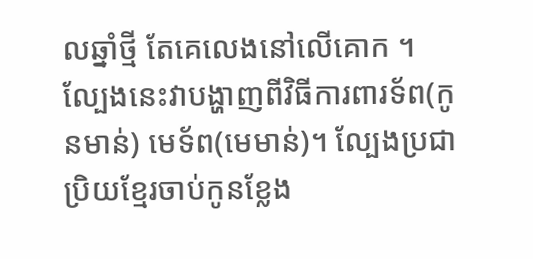លឆ្នាំថ្មី តែគេលេងនៅលើគោក ។ ល្បែងនេះវាបង្ហាញពីវិធីការពារទ័ព(កូនមាន់) មេទ័ព(មេមាន់)។ ល្បែងប្រជាប្រិយខ្មែរចាប់កូនខ្លែង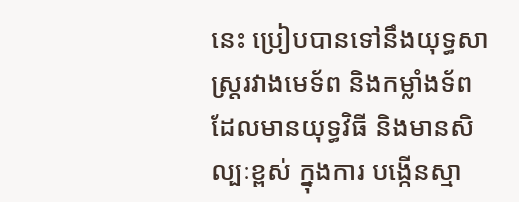នេះ ប្រៀបបានទៅនឹងយុទ្ធសាស្ត្ររវាងមេទ័ព និងកម្លាំងទ័ព ដែលមានយុទ្ធវិធី និងមានសិល្បៈខ្ពស់ ក្នុងការ បង្កើនស្មា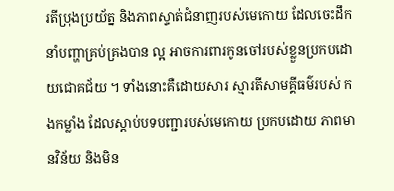រតីប្រុងប្រយ័ត្ន និងភាពស្ទាត់ជំនាញរបស់មេកោយ ដែលចេះដឹកនាំបញ្ហាគ្រប់គ្រងបាន ល្អ អាចការពារកូនចៅរបស់ខ្លួនប្រកបដោយជោគជ័យ ។ ទាំងនោះគឺដោយសារ ស្មារតីសាមគ្គីធម៌របស់ កងកម្លាំង ដែលស្ដាប់បទបញ្ជារបស់មេកោយ ប្រកបដោយ ភាពមានវិន័យ និងមិន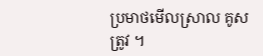ប្រមាថមើលស្រាល គូសត្រូវ ។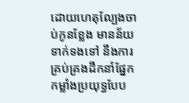ដោយហេតុល្បែងចាប់កូនខ្លែង មានន័យទាក់ទងទៅ នឹងការគ្រប់គ្រងដឹកនាំផ្នែកកម្លាំងប្រយុទ្ធបែប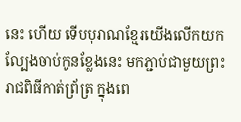នេះ ហើយ ទើបបុរាណខ្មែរយើងលើកយកល្បែងចាប់កូនខ្លែងនេះ មកភ្ជាប់ជាមួយព្រះរាជពិធីកាត់ព្រ័ត្រ ក្នុងពេ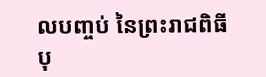លបញ្ចប់ នៃព្រះរាជពិធីបុ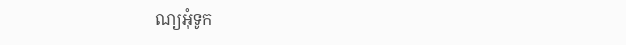ណ្យអុំទូក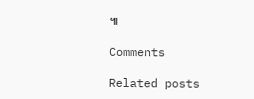៕

Comments

Related posts